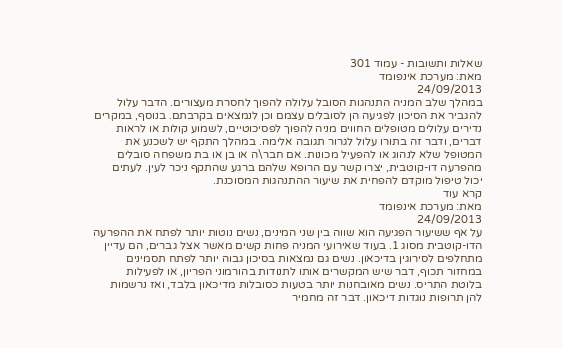שאלות ותשובות - עמוד 301
מאת: מערכת אינפומד
24/09/2013
במהלך שלב המניה התנהגות הסובל עלולה להפוך לחסרת מעצורים. הדבר עלול להגביר את הסיכון לפגיעה הן לסובלים עצמם וכן לנמצאים בקרבתם. בנוסף, במקרים נדירים עלולים מטופלים החווים מניה להפוך לפסיכוטיים, לשמוע קולות או לראות דברים, ודבר זה בתורו עלול לגרור תגובה אלימה. במהלך התקף יש לשכנע את המטופל שלא לנהוג או להפעיל מכונות. אם חבר\ה או בן או בת משפחה סובלים מהפרעה דו-קוטבית, יצרו קשר עם הרופא שלהם ברגע שהתקף ניכר לעין. לעתים יכול טיפול מוקדם להפחית את שיעור ההתנהגות המסוכנת.
קרא עוד
מאת: מערכת אינפומד
24/09/2013
על אף ששיעור הפגיעה הוא שווה בין שני המינים, נשים נוטות יותר לפתח את ההפרעה הדו-קוטבית מסוג 1. בעוד שאירועי המניה פחות קשים מאשר אצל גברים, הם עדיין מתחלפים לסירוגין בדיכאון. נשים גם נמצאות בסיכון גבוה יותר לפתח תסמינים במחזור תכוף, דבר שיש המקשרים אותו לתנודות בהורמוני הפריון, או לפעילות בלוטת התריס. נשים מאובחנות יותר בטעות כסובלות מדיכאון בלבד, ואז נרשמות להן תרופות נוגדות דיכאון. דבר זה מחמיר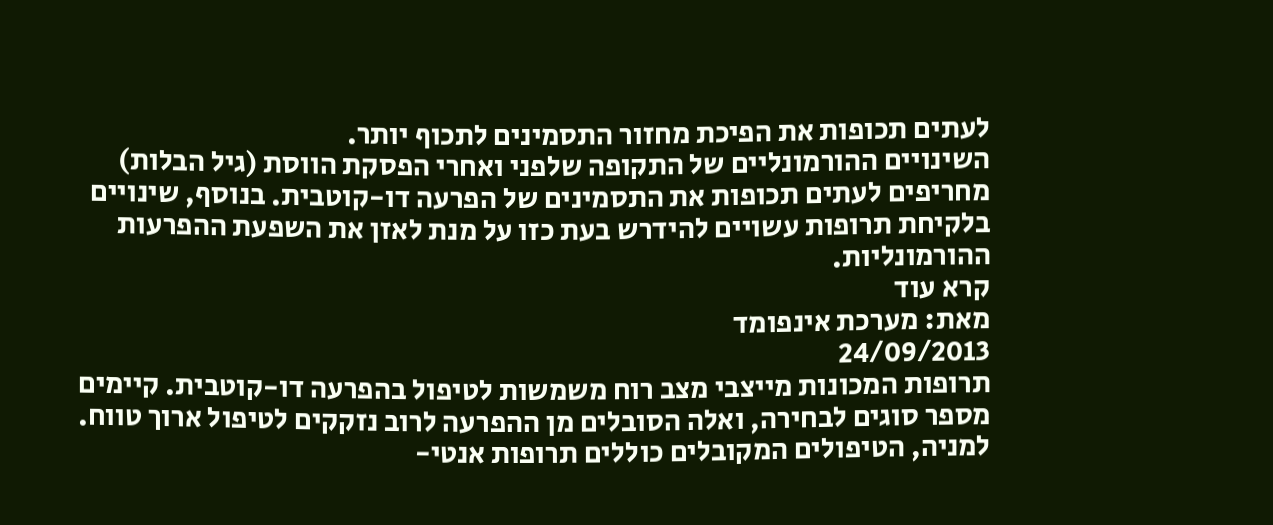לעתים תכופות את הפיכת מחזור התסמינים לתכוף יותר.
השינויים ההורמונליים של התקופה שלפני ואחרי הפסקת הווסת (גיל הבלות) מחריפים לעתים תכופות את התסמינים של הפרעה דו-קוטבית. בנוסף, שינויים בלקיחת תרופות עשויים להידרש בעת כזו על מנת לאזן את השפעת ההפרעות ההורמונליות.
קרא עוד
מאת: מערכת אינפומד
24/09/2013
תרופות המכונות מייצבי מצב רוח משמשות לטיפול בהפרעה דו-קוטבית. קיימים מספר סוגים לבחירה, ואלה הסובלים מן ההפרעה לרוב נזקקים לטיפול ארוך טווח.
למניה, הטיפולים המקובלים כוללים תרופות אנטי-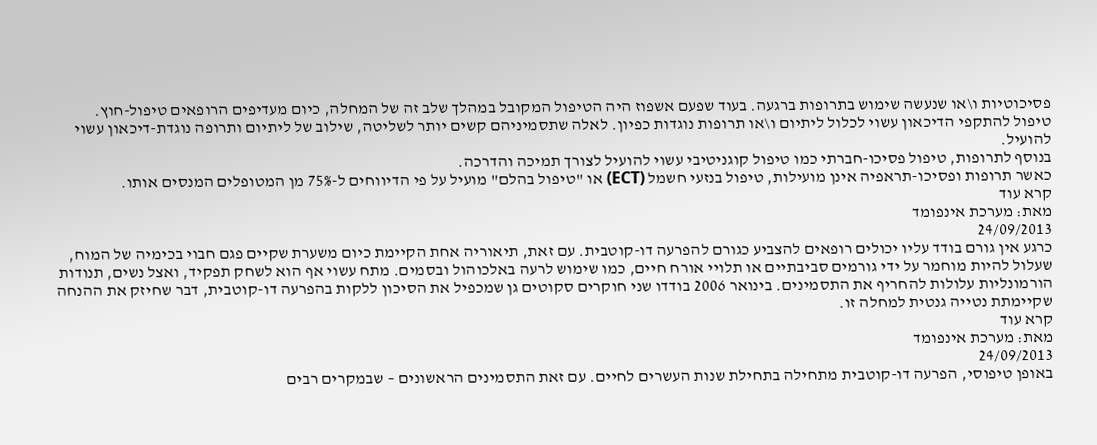פסיכוטיות ו\או שנעשה שימוש בתרופות ברגעה. בעוד שפעם אשפוז היה הטיפול המקובל במהלך שלב זה של המחלה, כיום מעדיפים הרופאים טיפול-חוץ.
טיפול להתקפי הדיכאון עשוי לכלול ליתיום ו\או תרופות נוגדות כפיון. לאלה שתסמיניהם קשים יותר לשליטה, שילוב של ליתיום ותרופה נוגדת-דיכאון עשוי להועיל.
בנוסף לתרופות, טיפול פסיכו-חברתי כמו טיפול קוגניטיבי עשוי להועיל לצורך תמיכה והדרכה.
כאשר תרופות ופסיכו-תראפיה אינן מועילות, טיפול בנזעי חשמל (ECT) או "טיפול בהלם" מועיל על פי הדיווחים ל-75% מן המטופלים המנסים אותו.
קרא עוד
מאת: מערכת אינפומד
24/09/2013
כרגע אין גורם בודד עליו יכולים רופאים להצביע כגורם להפרעה דו-קוטבית. עם זאת, תיאוריה אחת הקיימת כיום משערת שקיים פגם חבוי בכימיה של המוח, שעלול להיות מוחמר על ידי גורמים סביבתיים או תלויי אורח חיים, כמו שימוש לרעה באלכוהול ובסמים. מתח עשוי אף הוא לשחק תפקיד, ואצל נשים, תנודות הורמונליות עלולות להחריף את התסמינים. בינואר 2006 בודדו שני חוקרים סקוטים גן שמכפיל את הסיכון ללקות בהפרעה דו-קוטבית, דבר שחיזק את ההנחה שקיימתת נטייה גנטית למחלה זו.
קרא עוד
מאת: מערכת אינפומד
24/09/2013
באופן טיפוסי, הפרעה דו-קוטבית מתחילה בתחילת שנות העשרים לחיים. עם זאת התסמינים הראשונים – שבמקרים רבים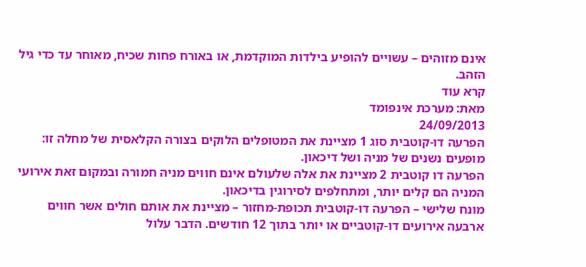אינם מזוהים – עשויים להופיע בילדות המוקדמת, או באורח פחות שכיח, מאוחר עד כדי גיל הזהב.
קרא עוד
מאת: מערכת אינפומד
24/09/2013
הפרעה דו-קוטבית סוג 1 מציינת את המטופלים הלוקים בצורה הקלאסית של מחלה זו: מופעים נשנים של מניה ושל דיכאון.
הפרעה דו קוטבית 2 מציינת את אלה שלעולם אינם חווים מניה חמורה ובמקום זאת אירועי המניה הם קלים יותר, ומתחלפים לסירוגין בדיכאון.
מונח שלישי – הפרעה דו-קוטבית תכופת-מחזור – מציינת את אותם חולים אשר חווים ארבעה אירועים דו-קוטביים או יותר בתוך 12 חודשים. הדבר עלול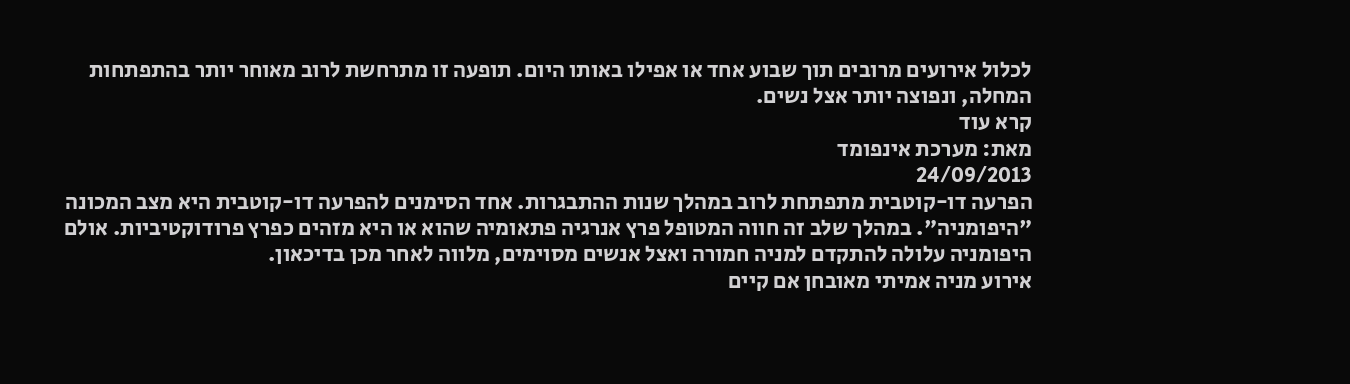לכלול אירועים מרובים תוך שבוע אחד או אפילו באותו היום. תופעה זו מתרחשת לרוב מאוחר יותר בהתפתחות המחלה, ונפוצה יותר אצל נשים.
קרא עוד
מאת: מערכת אינפומד
24/09/2013
הפרעה דו-קוטבית מתפתחת לרוב במהלך שנות ההתבגרות. אחד הסימנים להפרעה דו-קוטבית היא מצב המכונה "היפומניה". במהלך שלב זה חווה המטופל פרץ אנרגיה פתאומיה שהוא או היא מזהים כפרץ פרודוקטיביות. אולם היפומניה עלולה להתקדם למניה חמורה ואצל אנשים מסוימים, מלווה לאחר מכן בדיכאון.
אירוע מניה אמיתי מאובחן אם קיים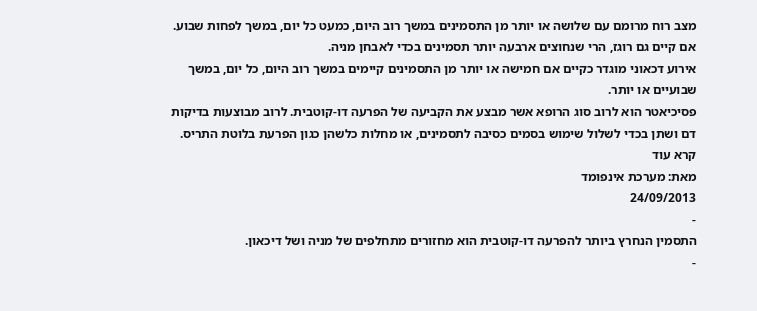מצב רוח מרומם עם שלושה או יותר מן התסמינים במשך רוב היום, כמעט כל יום, במשך לפחות שבוע. אם קיים גם רוגז, הרי שנחוצים ארבעה יותר תסמינים בכדי לאבחן מניה.
אירוע דכאוני מוגדר כקיים אם חמישה או יותר מן התסמינים קיימים במשך רוב היום, כל יום, במשך שבועיים או יותר.
פסיכיאטר הוא לרוב סוג הרופא אשר מבצע את הקביעה של הפרעה דו-קוטבית. לרוב מבוצעות בדיקות דם ושתן בכדי לשלול שימוש בסמים כסיבה לתסמינים, או מחלות כלשהן כגון הפרעת בלוטת התריס.
קרא עוד
מאת: מערכת אינפומד
24/09/2013
-
התסמין הנחרץ ביותר להפרעה דו-קוטבית הוא מחזורים מתחלפים של מניה ושל דיכאון.
-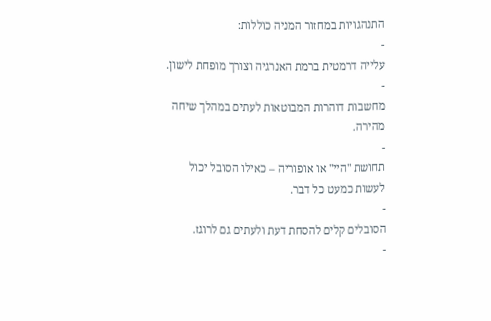התנהגויות במחזור המניה כוללות:
-
עלייה דרמטית ברמת האנרגיה וצורך מופחת לישון.
-
מחשבות דוהרות המבוטאות לעתים במהלך שיחה מהירה.
-
תחושת "היי" או אופוריה – כאילו הסובל יכול לעשות כמעט כל דבר.
-
הסובלים קלים להסחת דעת ולעתים גם לרוגז.
-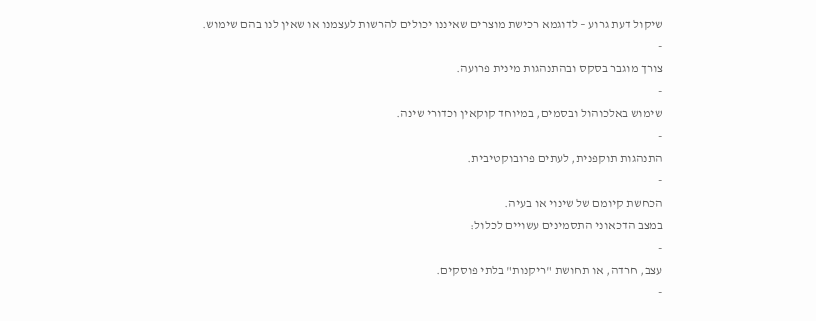שיקול דעת גרוע – לדוגמא רכישת מוצרים שאיננו יכולים להרשות לעצמנו או שאין לנו בהם שימוש.
-
צורך מוגבר בסקס ובהתנהגות מינית פרועה.
-
שימוש באלכוהול ובסמים, במיוחד קוקאין וכדורי שינה.
-
התנהגות תוקפנית, לעתים פרובוקטיבית.
-
הכחשת קיומם של שינוי או בעיה.
במצב הדכאוני התסמינים עשויים לכלול:
-
עצב, חרדה, או תחושת "ריקנות" בלתי פוסקים.
-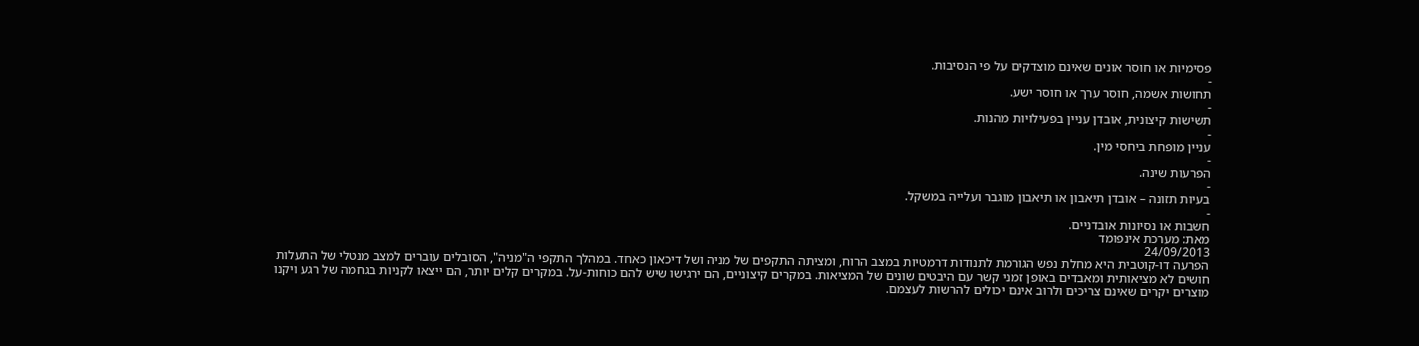פסימיות או חוסר אונים שאינם מוצדקים על פי הנסיבות.
-
תחושות אשמה, חוסר ערך או חוסר ישע.
-
תשישות קיצונית, אובדן עניין בפעילויות מהנות.
-
עניין מופחת ביחסי מין.
-
הפרעות שינה.
-
בעיות תזונה – אובדן תיאבון או תיאבון מוגבר ועלייה במשקל.
-
חשבות או נסיונות אובדניים.
מאת: מערכת אינפומד
24/09/2013
הפרעה דו-קוטבית היא מחלת נפש הגורמת לתנודות דרמטיות במצב הרוח, ומציתה התקפים של מניה ושל דיכאון כאחד. במהלך התקפי ה"מניה", הסובלים עוברים למצב מנטלי של התעלות חושים לא מציאותית ומאבדים באופן זמני קשר עם היבטים שונים של המציאות. במקרים קיצוניים, הם ירגישו שיש להם כוחות-על. במקרים קלים יותר, הם ייצאו לקניות בגחמה של רגע ויקנו מוצרים יקרים שאינם צריכים ולרוב אינם יכולים להרשות לעצמם.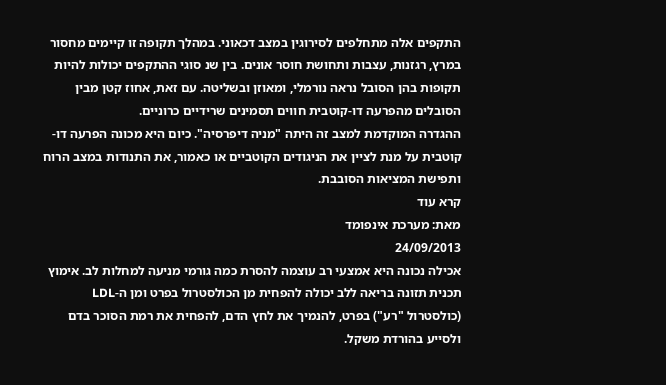התקפים אלה מתחלפים לסירוגין במצב דכאוני. במהלך תקופה זו קיימים מחסור במרץ, רגזנות, עצבות ותחושת חוסר אונים. בין שנ סוגי ההתקפים יכולות להיות תקופות בהן הסובל נראה נורמלי, ומאוזן ובשליטה. עם זאת, אחוז קטן מבין הסובלים מהפרעה דו-קוטבית חווים תסמינים שרידיים כרוניים.
ההגדרה המוקדמת למצב זה היתה "מניה דיפרסיה". כיום היא מכונה הפרעה דו-קוטבית על מנת לציין את הניגודים הקוטביים או כאמור, את התנודות במצב הרוח ותפישת המציאות הסובבת.
קרא עוד
מאת: מערכת אינפומד
24/09/2013
אכילה נכונה היא אמצעי רב עוצמה להסרת כמה גורמי מניעה למחלות לב. אימוץ תכנית תזונה בריאה ללב יכולה להפחית מן הכולסטרול בפרט ומן ה-LDL (כולסטרול "רע") בפרט, להנמיך את לחץ הדם, להפחית את רמת הסוכר בדם ולסייע בהורדת משקל.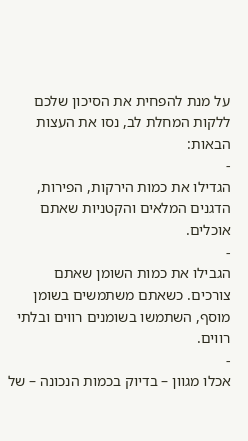על מנת להפחית את הסיכון שלכם ללקות המחלת לב, נסו את העצות הבאות:
-
הגדילו את כמות הירקות, הפירות, הדגנים המלאים והקטניות שאתם אוכלים.
-
הגבילו את כמות השומן שאתם צורכים. כשאתם משתמשים בשומן מוסף, השתמשו בשומנים רווים ובלתי רווים.
-
אכלו מגוון – בדיוק בכמות הנכונה – של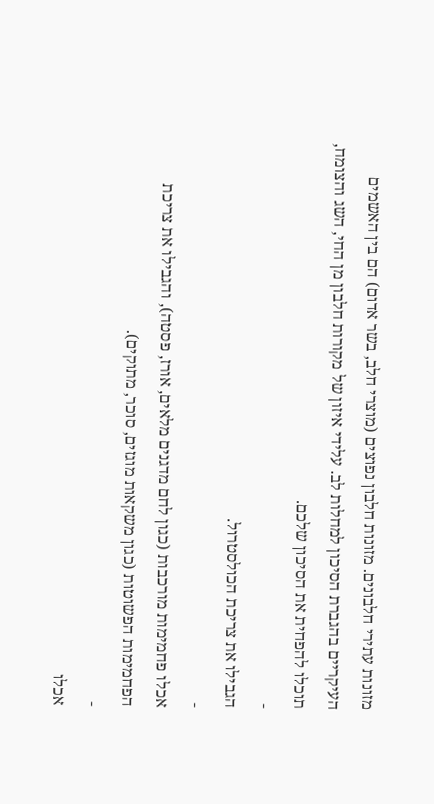מזונות עתירי חלבונים. מזונות חלבון נפוצים (מוצרי חלב, בשר אדום) הם בין האשמים העיקריים בהגברת הסיכון למחלות לב. עלידי איזון של מקורות חלבון מן החי, השג והצומח, תוכלו להפחית את הסיכון שלכם.
-
הגבילו את צריכת הכולסטרול.
-
אכלו פחמימות מורכבות (כגון לחם מדגנים מלאים, אורז, פסטה), והגבילו את צריכת הפחמימות הפשוטות (כגון משקאות מוגזים, סוכר, מתוקים).
-
אכלו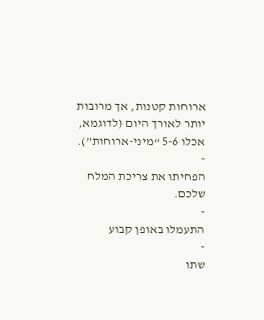ארוחות קטנות, אך מרובות יותר לאורך היום (לדוגמא, אכלו 5-6 “מיני-ארוחות").
-
הפחיתו את צריכת המלח שלכם.
-
התעמלו באופן קבוע
-
שתו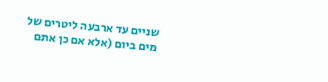שניים עד ארבעה ליטרים של מים ביום (אלא אם כן אתם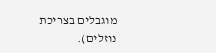מוגבלים בצריכת נוזלים).